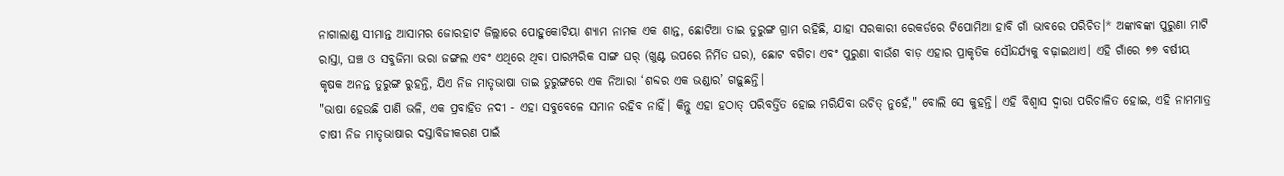ନାଗାଲାଣ୍ଡ ସୀମାନ୍ତ ଆସାମର ଜୋରହାଟ ଜିଲ୍ଲାରେ ପୋହୁକୋଟିୟା ଶ୍ୟାମ ନାମକ ଏକ ଶାନ୍ତ, ଛୋଟିଆ ତାଇ ତୁରୁଙ୍ଗ ଗ୍ରାମ ରହିଛି, ଯାହା ସରକାରୀ ରେକର୍ଡରେ ଟିପୋମିଆ ହାବି ଗାଁ ଭାବରେ ପରିଚିତ।* ଅଙ୍କାବଙ୍କା ପୁରୁଣା ମାଟି ରାସ୍ତା, ଘଞ୍ଚ ଓ ସବୁଜିମା ଭରା ଜଙ୍ଗଲ ଏବଂ ଏଥିରେ ଥିବା ପାରମ୍ପରିକ ସାଙ୍ଗ ଘର୍ (ଖୁଣ୍ଟ ଉପରେ ନିର୍ମିତ ଘର), ଛୋଟ ବଗିଚା ଏବଂ ପୁରୁଣା ବାଉଁଶ ବାଡ଼ ଏହାର ପ୍ରାକୃତିକ ସୌନ୍ଦର୍ଯ୍ୟକୁ ବଢ଼ାଇଥାଏ। ଏହି ଗାଁରେ ୭୭ ବର୍ଷୀୟ କୃଷକ ଅନନ୍ତ ତୁରୁଙ୍ଗ ରୁହନ୍ତି, ଯିଏ ନିଜ ମାତୃଭାଷା ତାଇ ତୁରୁଙ୍ଗରେ ଏକ ନିଆରା ‘ଶବ୍ଦର ଏକ ଭଣ୍ଡାର’ ଗଢ଼ୁଛନ୍ତି।
"ଭାଷା ହେଉଛି ପାଣି ଭଳି, ଏକ ପ୍ରବାହିତ ନଦୀ - ଏହା ସବୁବେଳେ ସମାନ ରହିବ ନାହିଁ। କିନ୍ତୁ ଏହା ହଠାତ୍ ପରିବର୍ତ୍ତିତ ହୋଇ ମରିଯିବା ଉଚିତ୍ ନୁହେଁ," ବୋଲି ସେ କୁହନ୍ତି। ଏହି ବିଶ୍ୱାସ ଦ୍ୱାରା ପରିଚାଳିତ ହୋଇ, ଏହି ନାମମାତ୍ର ଚାଷୀ ନିଜ ମାତୃଭାଷାର ଦସ୍ତାବିଜୀକରଣ ପାଇଁ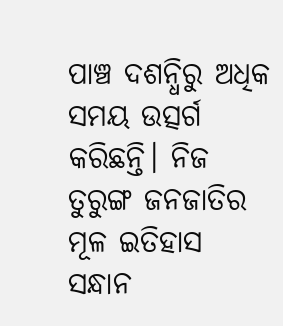ପାଞ୍ଚ ଦଶନ୍ଧିରୁ ଅଧିକ ସମୟ ଉତ୍ସର୍ଗ କରିଛନ୍ତି। ନିଜ ତୁରୁଙ୍ଗ ଜନଜାତିର ମୂଳ ଇତିହାସ ସନ୍ଧାନ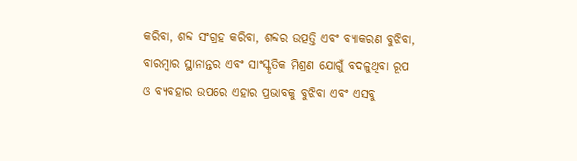କରିବା, ଶବ୍ଦ ସଂଗ୍ରହ କରିବା, ଶବ୍ଦର ଉତ୍ପତ୍ତି ଏବଂ ବ୍ୟାକରଣ ବୁଝିବା, ବାରମ୍ବାର ସ୍ଥାନାନ୍ତର ଏବଂ ସାଂସ୍କୃତିକ ମିଶ୍ରଣ ଯୋଗୁଁ ବଦଳୁଥିବା ରୂପ ଓ ବ୍ୟବହାର ଉପରେ ଏହାର ପ୍ରଭାବକୁ ବୁଝିବା ଏବଂ ଏସବୁ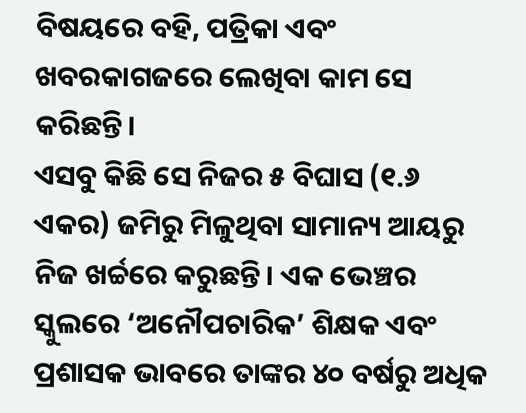ବିଷୟରେ ବହି, ପତ୍ରିକା ଏବଂ ଖବରକାଗଜରେ ଲେଖିବା କାମ ସେ କରିଛନ୍ତି।
ଏସବୁ କିଛି ସେ ନିଜର ୫ ବିଘାସ (୧.୬ ଏକର) ଜମିରୁ ମିଳୁଥିବା ସାମାନ୍ୟ ଆୟରୁ ନିଜ ଖର୍ଚ୍ଚରେ କରୁଛନ୍ତି। ଏକ ଭେଞ୍ଚର ସ୍କୁଲରେ ‘ଅନୌପଚାରିକ’ ଶିକ୍ଷକ ଏବଂ ପ୍ରଶାସକ ଭାବରେ ତାଙ୍କର ୪୦ ବର୍ଷରୁ ଅଧିକ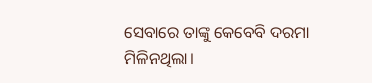ସେବାରେ ତାଙ୍କୁ କେବେବି ଦରମା ମିଳିନଥିଲା।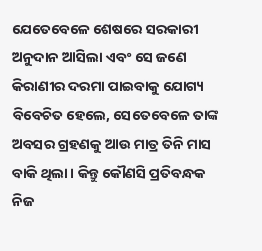ଯେତେବେଳେ ଶେଷରେ ସରକାରୀ ଅନୁଦାନ ଆସିଲା ଏବଂ ସେ ଜଣେ କିରାଣୀର ଦରମା ପାଇବାକୁ ଯୋଗ୍ୟ ବିବେଚିତ ହେଲେ, ସେତେବେଳେ ତାଙ୍କ ଅବସର ଗ୍ରହଣକୁ ଆଉ ମାତ୍ର ତିନି ମାସ ବାକି ଥିଲା। କିନ୍ତୁ କୌଣସି ପ୍ରତିବନ୍ଧକ ନିଜ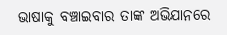ଭାଷାକୁ ବଞ୍ଚାଇବାର ତାଙ୍କ ଅଭିଯାନରେ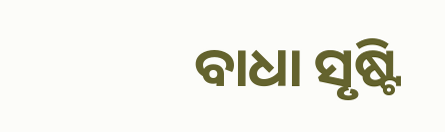ବାଧା ସୃଷ୍ଟି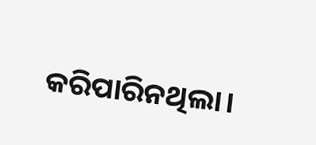କରିପାରିନଥିଲା।